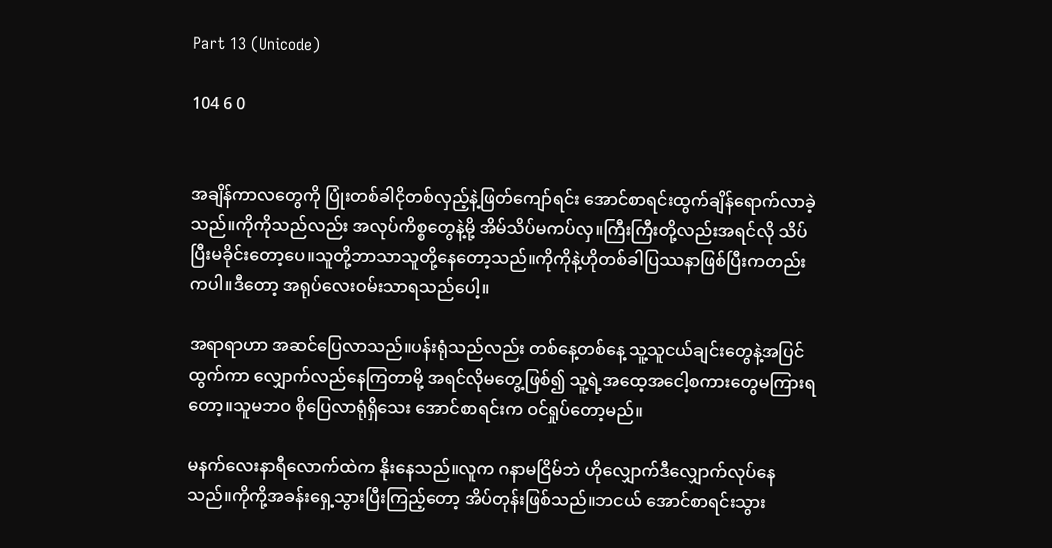Part 13 (Unicode)

104 6 0


အချိန်ကာလတွေကို ပြုံးတစ်ခါငိုတစ်လှည့်နဲ့ဖြတ်ကျော်ရင်း အောင်စာရင်းထွက်ချိန်ရောက်လာခဲ့သည်။ကိုကိုသည်လည်း အလုပ်ကိစ္စတွေနဲ့မို့ အိမ်သိပ်မကပ်လှ။ကြီးကြီးတို့လည်းအရင်လို သိပ်ပြီးမခိုင်းတော့ပေ။သူတို့ဘာသာသူတို့နေတော့သည်။ကိုကိုနဲ့ဟိုတစ်ခါပြဿနာဖြစ်ပြီးကတည်းကပါ။ဒီတော့ အရုပ်လေးဝမ်းသာရသည်ပေါ့။

အရာရာဟာ အဆင်ပြေလာသည်။ပန်းရုံသည်လည်း တစ်နေ့တစ်နေ့ သူ့သူငယ်ချင်းတွေနဲ့အပြင်ထွက်ကာ လျှောက်လည်နေကြတာမို့ အရင်လိုမတွေ့ဖြစ်၍ သူ့ရဲ့အထေ့အငေါ့စကားတွေမကြားရတော့။သူမဘဝ စိုပြေလာရုံရှိသေး အောင်စာရင်းက ဝင်ရှုပ်တော့မည်။

မနက်လေးနာရီလောက်ထဲက နိုးနေသည်။လူက ဂနာမငြိမ်ဘဲ ဟိုလျှောက်ဒီလျှောက်လုပ်နေသည်။ကိုကို့အခန်းရှေ့သွားပြီးကြည့်တော့ အိပ်တုန်းဖြစ်သည်။ဘငယ် အောင်စာရင်းသွား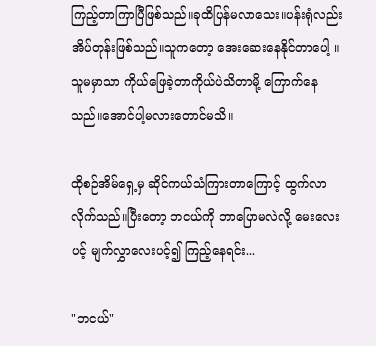ကြည့်တာကြာပြီဖြစ်သည်။ခုထိပြန်မလာသေး။ပန်းရုံလည်းအိပ်တုန်းဖြစ်သည်။သူကတော့ အေးဆေးနေနိုင်တာပေါ့ ။သူမမှာသာ ကိုယ်ဖြေခဲ့တာကိုယ်ပဲသိတာမို့ ကြောက်နေသည်။အောင်ပါ့မလားတောင်မသိ။

ထိုစဉ်အိမ်ရှေ့မှ ဆိုင်ကယ်သံကြားတာကြောင့် ထွက်လာလိုက်သည်။ပြီးတော့ ဘငယ်ကို ဘာပြောမလဲလို့ မေးလေးပင့် မျက်လွှာလေးပင့်၍ ကြည့်နေရင်း...

"ဘငယ်"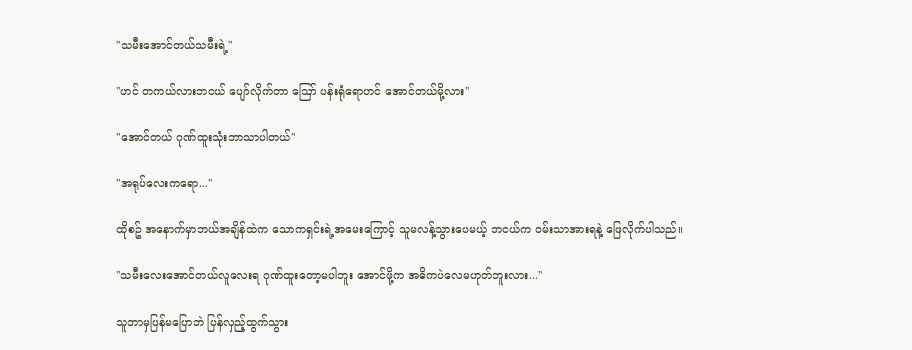"သမီးအောင်တယ်သမီးရဲ့"

"ဟင် တကယ်လားဘငယ် ပျော်လိုက်တာ ဪ ပန်းရုံရောဟင် အောင်တယ်မို့လား"

"အောင်တယ် ဂုဏ်ထူးသုံးဘာသာပါတယ်"

"အရုပ်လေးကရော..."

ထိုစဥ် အနောက်မှာဘယ်အချိန်ထဲက သောကရှင်းရဲ့အမေးကြောင့် သူမလန့်သွားပေမယ့် ဘငယ်က ဝမ်းသာအားရနဲ့ ဖြေလိုက်ပါသည်။

"သမီးလေးအောင်တယ်လူလေးရ ဂုဏ်ထူးတော့မပါဘူး အောင်ဖို့က အဓိကပဲလေမဟုတ်ဘူးလား..."

သူဘာမှပြန်မပြောဘဲ ပြန်လှည့်ထွက်သွား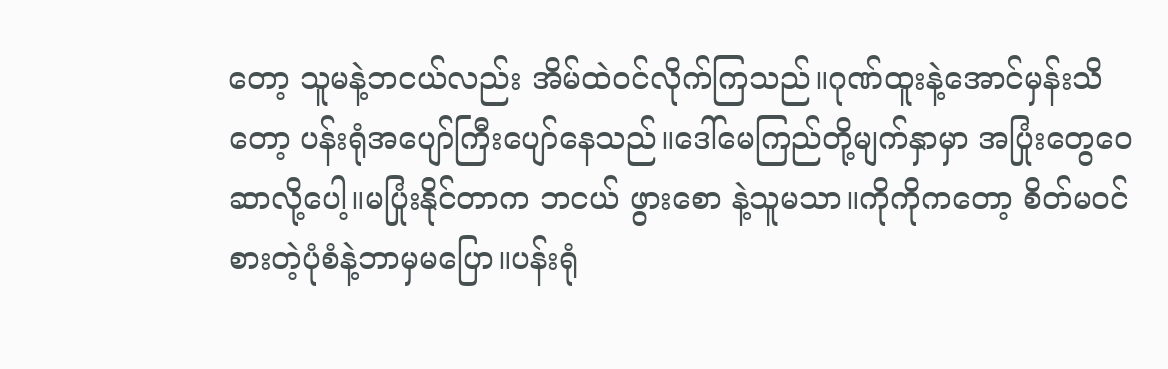တော့ သူမနဲ့ဘငယ်လည်း အိမ်ထဲဝင်လိုက်ကြသည်။ဂုဏ်ထူးနဲ့အောင်မှန်းသိတော့ ပန်းရုံအပျော်ကြီးပျော်နေသည်။ဒေါ်မေကြည်တို့မျက်နှာမှာ အပြုံးတွေဝေဆာလို့ပေါ့။မပြုံးနိုင်တာက ဘငယ် ဖွားစော နဲ့သူမသာ။ကိုကိုကတော့ စိတ်မဝင်စားတဲ့ပုံစံနဲ့ဘာမှမပြော။ပန်းရုံ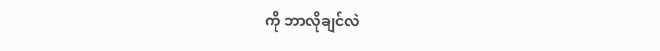ကို ဘာလိုချင်လဲ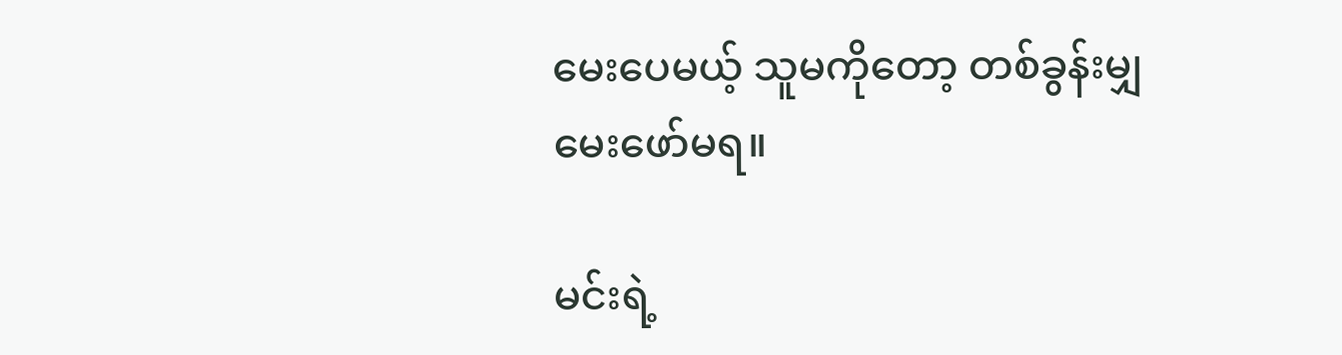မေးပေမယ့် သူမကိုတော့ တစ်ခွန်းမျှမေးဖော်မရ။

မင်းရဲ့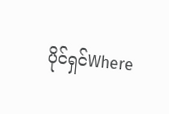ပိုင်ရှင်Where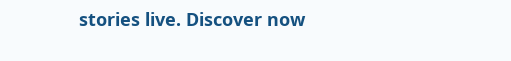stories live. Discover now